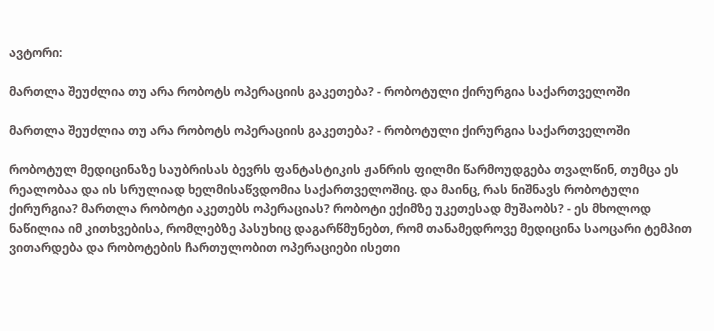ავტორი:

მართლა შეუძლია თუ არა რობოტს ოპერაციის გაკეთება? - რობოტული ქირურგია საქართველოში

მართლა შეუძლია თუ არა რობოტს ოპერაციის გაკეთება? - რობოტული ქირურგია საქართველოში

რობოტულ მედიცინაზე საუბრისას ბევრს ფანტასტიკის ჟანრის ფილმი წარმოუდგება თვალწინ, თუმცა ეს რეალობაა და ის სრულიად ხელმისაწვდომია საქართველოშიც. და მაინც, რას ნიშნავს რობოტული ქირურგია? მართლა რობოტი აკეთებს ოპერაციას? რობოტი ექიმზე უკეთესად მუშაობს? - ეს მხოლოდ ნაწილია იმ კითხვებისა, რომლებზე პასუხიც დაგარწმუნებთ, რომ თანამედროვე მედიცინა საოცარი ტემპით ვითარდება და რობოტების ჩართულობით ოპერაციები ისეთი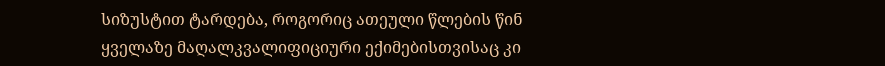სიზუსტით ტარდება, როგორიც ათეული წლების წინ ყველაზე მაღალკვალიფიციური ექიმებისთვისაც კი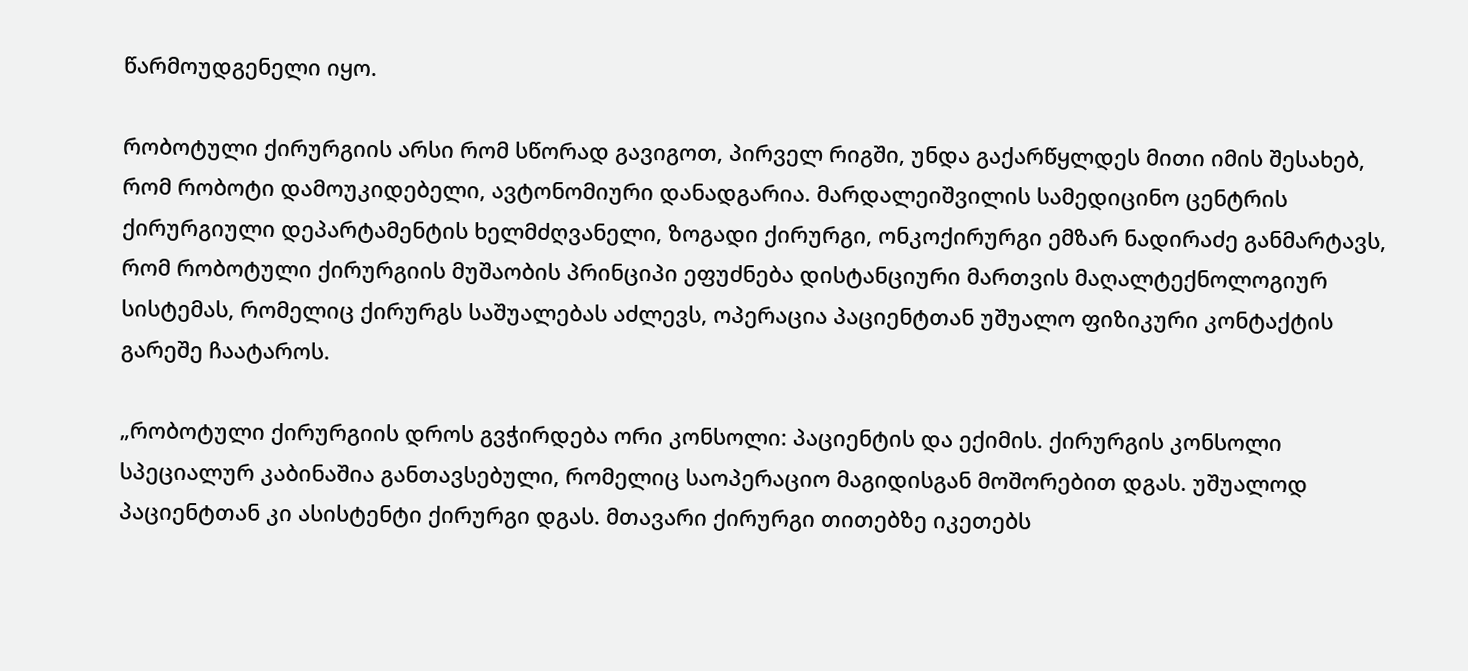წარმოუდგენელი იყო.

რობოტული ქირურგიის არსი რომ სწორად გავიგოთ, პირველ რიგში, უნდა გაქარწყლდეს მითი იმის შესახებ, რომ რობოტი დამოუკიდებელი, ავტონომიური დანადგარია. მარდალეიშვილის სამედიცინო ცენტრის ქირურგიული დეპარტამენტის ხელმძღვანელი, ზოგადი ქირურგი, ონკოქირურგი ემზარ ნადირაძე განმარტავს, რომ რობოტული ქირურგიის მუშაობის პრინციპი ეფუძნება დისტანციური მართვის მაღალტექნოლოგიურ სისტემას, რომელიც ქირურგს საშუალებას აძლევს, ოპერაცია პაციენტთან უშუალო ფიზიკური კონტაქტის გარეშე ჩაატაროს.

„რობოტული ქირურგიის დროს გვჭირდება ორი კონსოლი: პაციენტის და ექიმის. ქირურგის კონსოლი სპეციალურ კაბინაშია განთავსებული, რომელიც საოპერაციო მაგიდისგან მოშორებით დგას. უშუალოდ პაციენტთან კი ასისტენტი ქირურგი დგას. მთავარი ქირურგი თითებზე იკეთებს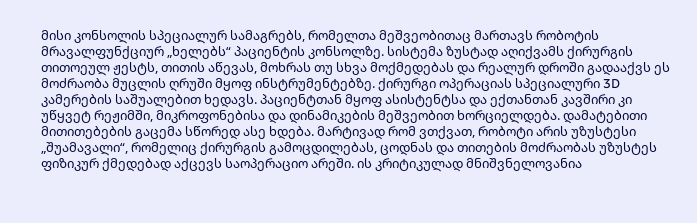მისი კონსოლის სპეციალურ სამაგრებს, რომელთა მეშვეობითაც მართავს რობოტის მრავალფუნქციურ „ხელებს“ პაციენტის კონსოლზე. სისტემა ზუსტად აღიქვამს ქირურგის თითოეულ ჟესტს, თითის აწევას, მოხრას თუ სხვა მოქმედებას და რეალურ დროში გადააქვს ეს მოძრაობა მუცლის ღრუში მყოფ ინსტრუმენტებზე. ქირურგი ოპერაციას სპეციალური 3D კამერების საშუალებით ხედავს. პაციენტთან მყოფ ასისტენტსა და ექთანთან კავშირი კი უწყვეტ რეჟიმში, მიკროფონებისა და დინამიკების მეშვეობით ხორციელდება. დამატებითი მითითებების გაცემა სწორედ ასე ხდება. მარტივად რომ ვთქვათ, რობოტი არის უზუსტესი „შუამავალი“, რომელიც ქირურგის გამოცდილებას, ცოდნას და თითების მოძრაობას უზუსტეს ფიზიკურ ქმედებად აქცევს საოპერაციო არეში. ის კრიტიკულად მნიშვნელოვანია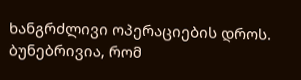ხანგრძლივი ოპერაციების დროს. ბუნებრივია, რომ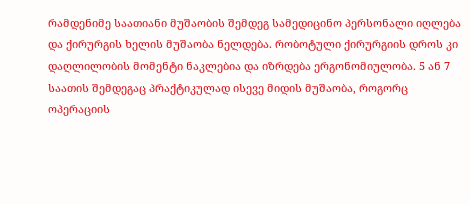რამდენიმე საათიანი მუშაობის შემდეგ სამედიცინო პერსონალი იღლება და ქირურგის ხელის მუშაობა ნელდება. რობოტული ქირურგიის დროს კი დაღლილობის მომენტი ნაკლებია და იზრდება ერგონომიულობა. 5 ან 7 საათის შემდეგაც პრაქტიკულად ისევე მიდის მუშაობა, როგორც ოპერაციის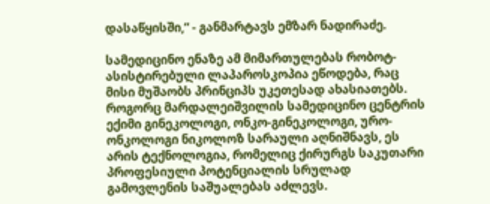დასაწყისში,“ - განმარტავს ემზარ ნადირაძე.

სამედიცინო ენაზე ამ მიმართულებას რობოტ-ასისტირებული ლაპაროსკოპია ეწოდება, რაც მისი მუშაობს პრინციპს უკეთესად ახასიათებს. როგორც მარდალეიშვილის სამედიცინო ცენტრის ექიმი გინეკოლოგი, ონკო-გინეკოლოგი, ურო-ონკოლოგი ნიკოლოზ სარაული აღნიშნავს, ეს არის ტექნოლოგია, რომელიც ქირურგს საკუთარი პროფესიული პოტენციალის სრულად გამოვლენის საშუალებას აძლევს.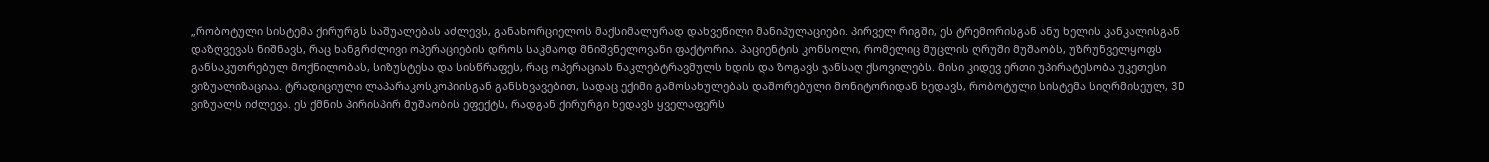„რობოტული სისტემა ქირურგს საშუალებას აძლევს, განახორციელოს მაქსიმალურად დახვეწილი მანიპულაციები. პირველ რიგში, ეს ტრემორისგან ანუ ხელის კანკალისგან დაზღვევას ნიშნავს, რაც ხანგრძლივი ოპერაციების დროს საკმაოდ მნიშვნელოვანი ფაქტორია. პაციენტის კონსოლი, რომელიც მუცლის ღრუში მუშაობს, უზრუნველყოფს განსაკუთრებულ მოქნილობას, სიზუსტესა და სისწრაფეს, რაც ოპერაციას ნაკლებტრავმულს ხდის და ზოგავს ჯანსაღ ქსოვილებს. მისი კიდევ ერთი უპირატესობა უკეთესი ვიზუალიზაციაა. ტრადიციული ლაპარაკოსკოპიისგან განსხვავებით, სადაც ექიმი გამოსახულებას დაშორებული მონიტორიდან ხედავს, რობოტული სისტემა სიღრმისეულ, 3D ვიზუალს იძლევა. ეს ქმნის პირისპირ მუშაობის ეფექტს, რადგან ქირურგი ხედავს ყველაფერს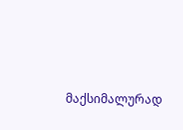მაქსიმალურად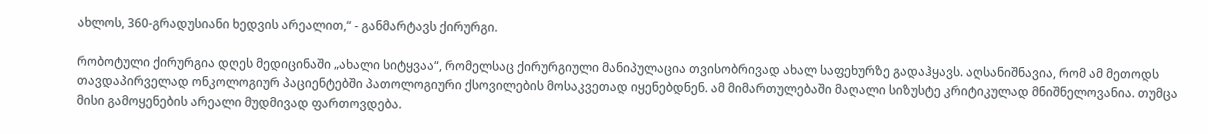ახლოს, 360-გრადუსიანი ხედვის არეალით,“ - განმარტავს ქირურგი.

რობოტული ქირურგია დღეს მედიცინაში „ახალი სიტყვაა“, რომელსაც ქირურგიული მანიპულაცია თვისობრივად ახალ საფეხურზე გადაჰყავს. აღსანიშნავია, რომ ამ მეთოდს თავდაპირველად ონკოლოგიურ პაციენტებში პათოლოგიური ქსოვილების მოსაკვეთად იყენებდნენ. ამ მიმართულებაში მაღალი სიზუსტე კრიტიკულად მნიშნელოვანია. თუმცა მისი გამოყენების არეალი მუდმივად ფართოვდება.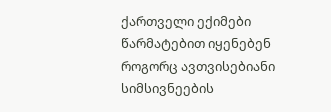ქართველი ექიმები წარმატებით იყენებენ როგორც ავთვისებიანი სიმსივნეების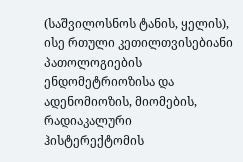(საშვილოსნოს ტანის, ყელის), ისე რთული კეთილთვისებიანი პათოლოგიების ენდომეტრიოზისა და ადენომიოზის, მიომების, რადიაკალური ჰისტერექტომის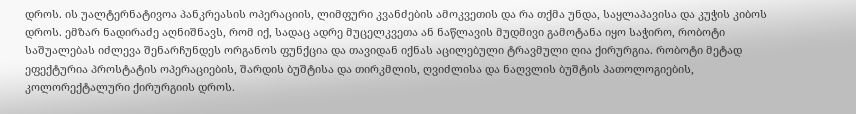დროს. ის უალტერნატივოა პანკრეასის ოპერაციის, ლიმფური კვანძების ამოკვეთის და რა თქმა უნდა, საყლაპავისა და კუჭის კიბოს დროს. ემზარ ნადირაძე აღნიშნავს, რომ იქ, სადაც ადრე მუცელკვეთა ან ნაწლავის მუდმივი გამოტანა იყო საჭირო, რობოტი საშუალებას იძლევა შენარჩუნდეს ორგანოს ფუნქცია და თავიდან იქნას აცილებული ტრავმული ღია ქირურგია. რობოტი მეტად ეფექტურია პროსტატის ოპერაციების, შარდის ბუშტისა და თირკმლის, ღვიძლისა და ნაღვლის ბუშტის პათოლოგიების, კოლორექტალური ქირურგიის დროს.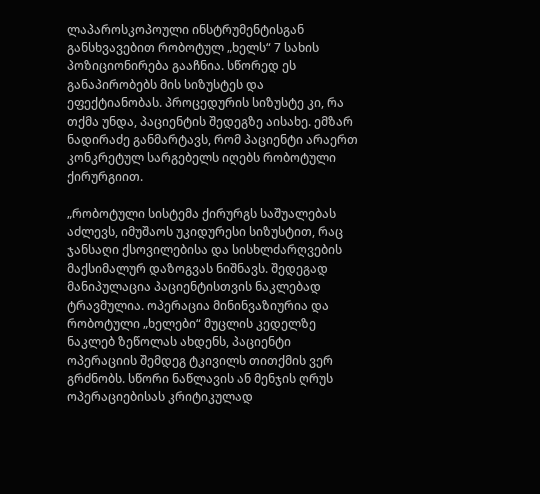ლაპაროსკოპოული ინსტრუმენტისგან განსხვავებით რობოტულ „ხელს“ 7 სახის პოზიციონირება გააჩნია. სწორედ ეს განაპირობებს მის სიზუსტეს და ეფექტიანობას. პროცედურის სიზუსტე კი, რა თქმა უნდა, პაციენტის შედეგზე აისახე. ემზარ ნადირაძე განმარტავს, რომ პაციენტი არაერთ კონკრეტულ სარგებელს იღებს რობოტული ქირურგიით.

„რობოტული სისტემა ქირურგს საშუალებას აძლევს, იმუშაოს უკიდურესი სიზუსტით, რაც ჯანსაღი ქსოვილებისა და სისხლძარღვების მაქსიმალურ დაზოგვას ნიშნავს. შედეგად მანიპულაცია პაციენტისთვის ნაკლებად ტრავმულია. ოპერაცია მინინვაზიურია და რობოტული „ხელები“ მუცლის კედელზე ნაკლებ ზეწოლას ახდენს, პაციენტი ოპერაციის შემდეგ ტკივილს თითქმის ვერ გრძნობს. სწორი ნაწლავის ან მენჯის ღრუს ოპერაციებისას კრიტიკულად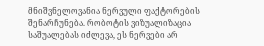მნიშვნელოვანია ნერვული ფაქტორების შენარჩუნება. რობოტის ვიზუალიზაცია საშუალებას იძლევა, ეს ნერვები არ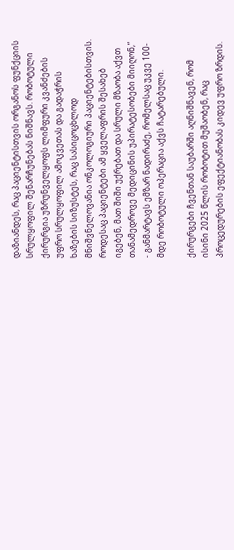დაზიანდეს, რაც პაციენტისთვის ორგანოს ფუნქციის სრულყოფილ შენარჩუნებას ნიშნავს. რობოტული ქირურგია უზრუნველყოფს ლიმფური კვანძების უფრო სრულყოფილ ამოკვეთას და გადაჭრის ხაზების სიზუსტეს, რაც სასიცოცხლოდ მნიშვნელოვანია ონკოლოგიური პაციენტებისთვის. როდესაც პაციენტები ამ ყველაფრის შესახებ იგებენ, მათ შიში უქრებათ და სრული მზაობა აქვთ თანამედროვე მედიცინის უპირატესობები მიიღონ,“ - განმარტავს ემზარ ნადირაძე, რომელსაც უკვე 100-მდე რობოტული ოპერაცია აქვს ჩატარებული.

ქირურგები ჩვენთან საუბარში აღნიშნავენ, რომ ისინი 2025 წლის რობოტით მუშაობენ, რაც პროცედურების ეფექტიანობას კიდევ უფრო ზრდის.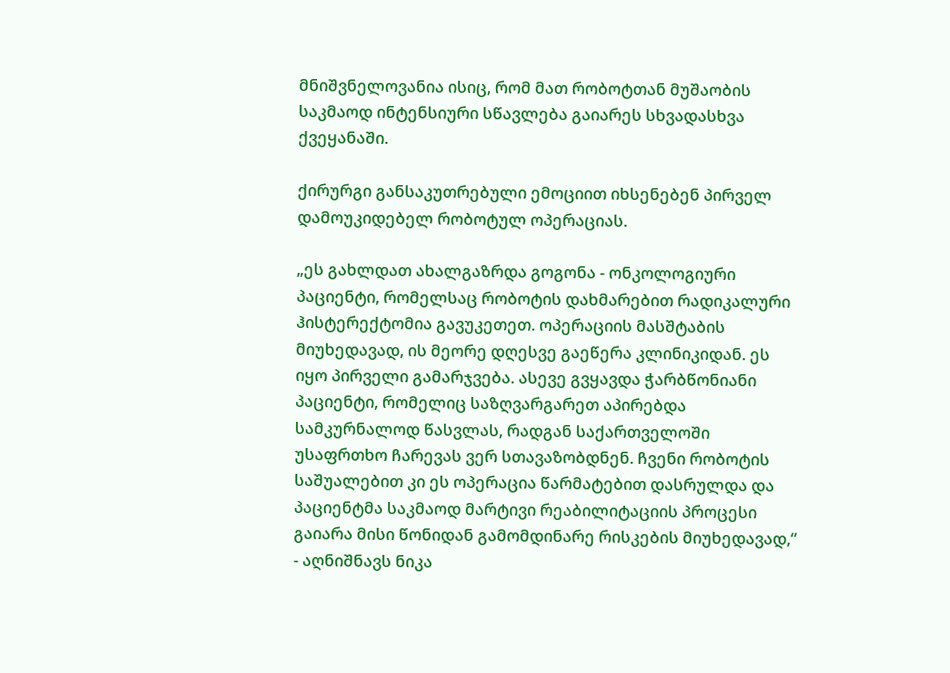მნიშვნელოვანია ისიც, რომ მათ რობოტთან მუშაობის საკმაოდ ინტენსიური სწავლება გაიარეს სხვადასხვა ქვეყანაში.

ქირურგი განსაკუთრებული ემოციით იხსენებენ პირველ დამოუკიდებელ რობოტულ ოპერაციას.

„ეს გახლდათ ახალგაზრდა გოგონა - ონკოლოგიური პაციენტი, რომელსაც რობოტის დახმარებით რადიკალური ჰისტერექტომია გავუკეთეთ. ოპერაციის მასშტაბის მიუხედავად, ის მეორე დღესვე გაეწერა კლინიკიდან. ეს იყო პირველი გამარჯვება. ასევე გვყავდა ჭარბწონიანი პაციენტი, რომელიც საზღვარგარეთ აპირებდა სამკურნალოდ წასვლას, რადგან საქართველოში უსაფრთხო ჩარევას ვერ სთავაზობდნენ. ჩვენი რობოტის საშუალებით კი ეს ოპერაცია წარმატებით დასრულდა და პაციენტმა საკმაოდ მარტივი რეაბილიტაციის პროცესი გაიარა მისი წონიდან გამომდინარე რისკების მიუხედავად,“ - აღნიშნავს ნიკა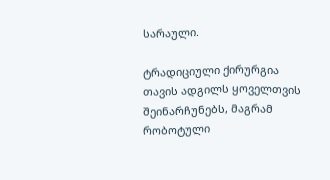სარაული.

ტრადიციული ქირურგია თავის ადგილს ყოველთვის შეინარჩუნებს, მაგრამ რობოტული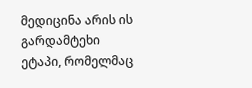მედიცინა არის ის გარდამტეხი ეტაპი, რომელმაც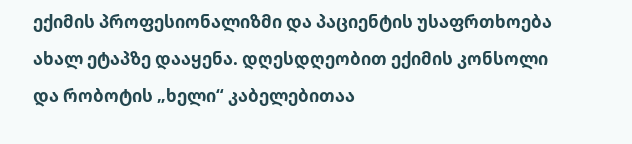ექიმის პროფესიონალიზმი და პაციენტის უსაფრთხოება ახალ ეტაპზე დააყენა. დღესდღეობით ექიმის კონსოლი და რობოტის „ხელი“ კაბელებითაა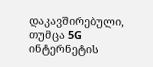დაკავშირებული, თუმცა 5G ინტერნეტის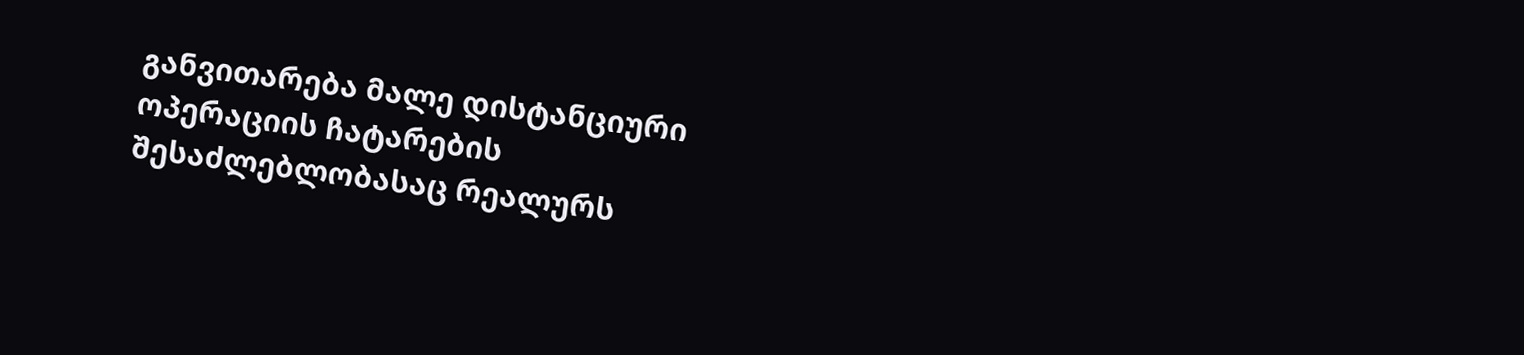განვითარება მალე დისტანციური ოპერაციის ჩატარების შესაძლებლობასაც რეალურს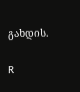გახდის.

R